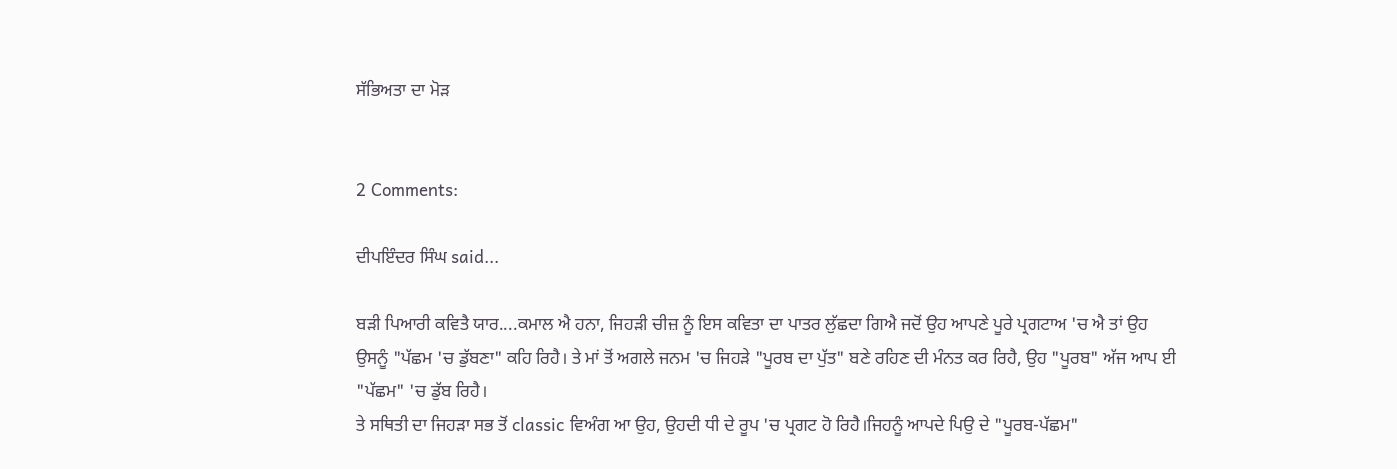ਸੱਭਿਅਤਾ ਦਾ ਮੋੜ


2 Comments:

ਦੀਪਇੰਦਰ ਸਿੰਘ said...

ਬੜੀ ਪਿਆਰੀ ਕਵਿਤੈ ਯਾਰ....ਕਮਾਲ ਐ ਹਨਾ, ਜਿਹੜੀ ਚੀਜ਼ ਨੂੰ ਇਸ ਕਵਿਤਾ ਦਾ ਪਾਤਰ ਲੁੱਛਦਾ ਗਿਐ ਜਦੋਂ ਉਹ ਆਪਣੇ ਪੂਰੇ ਪ੍ਰਗਟਾਅ 'ਚ ਐ ਤਾਂ ਉਹ ਉਸਨੂੰ "ਪੱਛਮ 'ਚ ਡੁੱਬਣਾ" ਕਹਿ ਰਿਹੈ। ਤੇ ਮਾਂ ਤੋਂ ਅਗਲੇ ਜਨਮ 'ਚ ਜਿਹੜੇ "ਪੂਰਬ ਦਾ ਪੁੱਤ" ਬਣੇ ਰਹਿਣ ਦੀ ਮੰਨਤ ਕਰ ਰਿਹੈ, ਉਹ "ਪੂਰਬ" ਅੱਜ ਆਪ ਈ "ਪੱਛਮ" 'ਚ ਡੁੱਬ ਰਿਹੈ।
ਤੇ ਸਥਿਤੀ ਦਾ ਜਿਹੜਾ ਸਭ ਤੋਂ classic ਵਿਅੰਗ ਆ ਉਹ, ਉਹਦੀ ਧੀ ਦੇ ਰੂਪ 'ਚ ਪ੍ਰਗਟ ਹੋ ਰਿਹੈ।ਜਿਹਨੂੰ ਆਪਦੇ ਪਿਉ ਦੇ "ਪੂਰਬ-ਪੱਛਮ"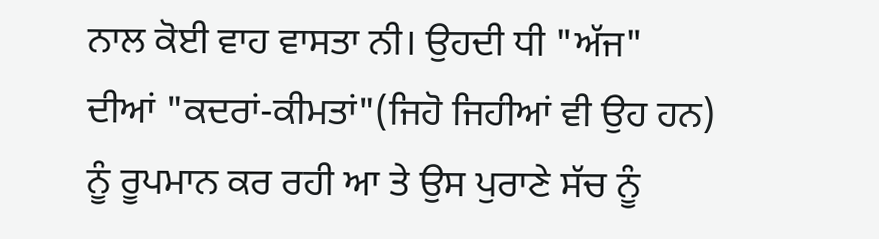ਨਾਲ ਕੋਈ ਵਾਹ ਵਾਸਤਾ ਨੀ। ਉਹਦੀ ਧੀ "ਅੱਜ" ਦੀਆਂ "ਕਦਰਾਂ-ਕੀਮਤਾਂ"(ਜਿਹੋ ਜਿਹੀਆਂ ਵੀ ਉਹ ਹਨ) ਨੂੰ ਰੂਪਮਾਨ ਕਰ ਰਹੀ ਆ ਤੇ ਉਸ ਪੁਰਾਣੇ ਸੱਚ ਨੂੰ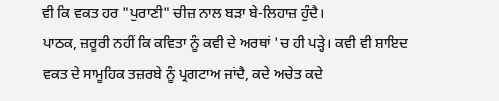ਵੀ ਕਿ ਵਕਤ ਹਰ "ਪੁਰਾਣੀ" ਚੀਜ਼ ਨਾਲ ਬੜਾ ਬੇ-ਲਿਹਾਜ਼ ਹੁੰਦੈ।
ਪਾਠਕ, ਜ਼ਰੂਰੀ ਨਹੀਂ ਕਿ ਕਵਿਤਾ ਨੂੰ ਕਵੀ ਦੇ ਅਰਥਾਂ 'ਚ ਹੀ ਪੜ੍ਹੇ। ਕਵੀ ਵੀ ਸ਼ਾਇਦ ਵਕਤ ਦੇ ਸਾਮੂਹਿਕ ਤਜ਼ਰਬੇ ਨੂੰ ਪ੍ਰਗਟਾਅ ਜਾਂਦੈ, ਕਦੇ ਅਚੇਤ ਕਦੇ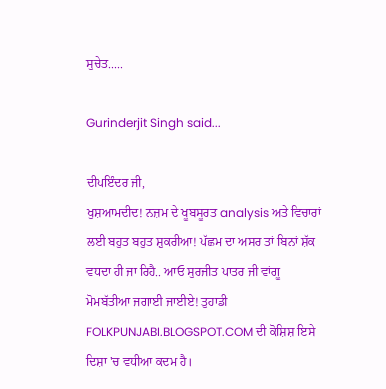ਸੁਚੇਤ.....

Gurinderjit Singh said...

ਦੀਪਇੰਦਰ ਜੀ,
ਖੁਸ਼ਆਮਦੀਦ! ਨਜ਼ਮ ਦੇ ਖੂਬਸੂਰਤ analysis ਅਤੇ ਵਿਚਾਰਾਂ ਲਈ ਬਹੁਤ ਬਹੁਤ ਸ਼ੁਕਰੀਆ! ਪੱਛਮ ਦਾ ਅਸਰ ਤਾਂ ਬਿਨਾਂ ਸ਼ੱਕ ਵਧਦਾ ਹੀ ਜਾ ਰਿਹੈ.. ਆਓ ਸੁਰਜੀਤ ਪਾਤਰ ਜੀ ਵਾਂਗੂ ਮੋਮਬੱਤੀਆ ਜਗਾਈ ਜਾਈਏ! ਤੁਹਾਡੀ FOLKPUNJABI.BLOGSPOT.COM ਦੀ ਕੋਸ਼ਿਸ਼ ਇਸੇ ਦਿਸ਼ਾ 'ਚ ਵਧੀਆ ਕਦਮ ਹੈ।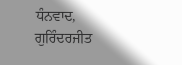ਧੰਨਵਾਦ,
ਗੁਰਿੰਦਰਜੀਤ